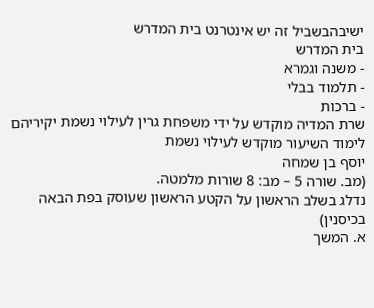ישיבהבשביל זה יש אינטרנט בית המדרש
בית המדרש
- משנה וגמרא
- תלמוד בבלי
- ברכות
שרת המדיה מוקדש על ידי משפחת גרין לעילוי נשמת יקיריהם
לימוד השיעור מוקדש לעילוי נשמת
יוסף בן שמחה
(מב. שורה 5 – מב: 8 שורות מלמטה.
נדלג בשלב הראשון על הקטע הראשון שעוסק בפת הבאה בכיסנין)
א. המשך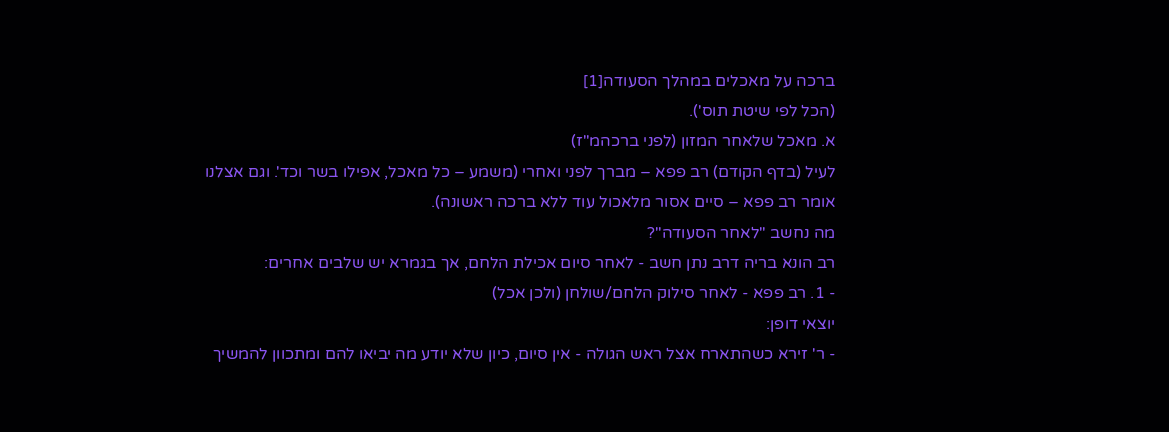ברכה על מאכלים במהלך הסעודה[1]
(הכל לפי שיטת תוס').
א. מאכל שלאחר המזון (לפני ברכהמ"ז)
לעיל (בדף הקודם) רב פפא – מברך לפני ואחרי (משמע – כל מאכל, אפילו בשר וכד'. וגם אצלנו אומר רב פפא – סיים אסור מלאכול עוד ללא ברכה ראשונה).
מה נחשב "לאחר הסעודה"?
רב הונא בריה דרב נתן חשב - לאחר סיום אכילת הלחם, אך בגמרא יש שלבים אחרים:
- 1. רב פפא - לאחר סילוק הלחם/שולחן (ולכן אכל)
יוצאי דופן:
- ר' זירא כשהתארח אצל ראש הגולה - אין סיום, כיון שלא יודע מה יביאו להם ומתכוון להמשיך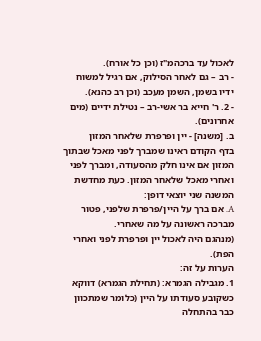לאכול עד ברכהמ"ז (וכן כל אורח).
- רב – גם לאחר הסילוק, אם רגיל למשוח ידיו בשמן, השמן מעכב (וכן רב כהנא).
- 2. ר' חייא בר אשי-רב – נטילת ידיים (מים אחרונים).
ב. [משנה] - יין ופרפרת שלאחר המזון
בדף הקודם ראינו שמברך לפני מאכל שבתוך המזון אם אינו חלק מהסעודה, ומברך לפני ואחרי מאכל שלאחר המזון. כעת מחדשת המשנה שני יוצאי דופן:
A. אם ברך על היין/פרפרת שלפני, פטור מברכה ראשונה על מה שאחרי.
(מנהגם היה לאכול יין ופרפרת לפני ואחרי הפת).
הערות על זה:
1. מגבילה הגמרא: (תחילת הגמרא) דווקא כשקובע סעודתו על היין (כלומר שמתכוון כבר בהתחלה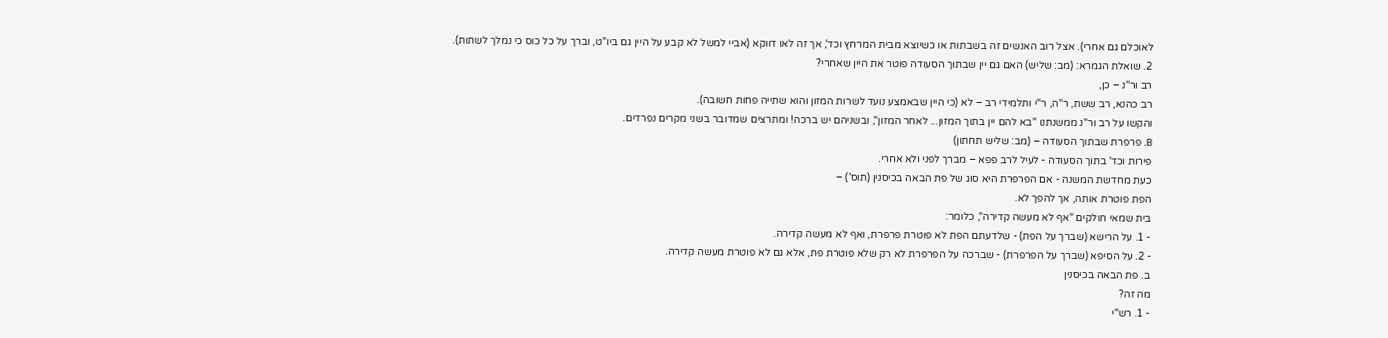לאוכלם גם אחרי). אצל רוב האנשים זה בשבתות או כשיוצא מבית המרחץ וכד', אך זה לאו דווקא (אביי למשל לא קבע על היין גם ביו"ט, וברך על כל כוס כי נמלך לשתות).
2. שואלת הגמרא: (מב: שליש) האם גם יין שבתוך הסעודה פוטר את היין שאחרי?
רב ור"נ – כן,
רב כהנא, רב ששת, ר"ה, ר"י ותלמידי רב – לא (כי היין שבאמצע נועד לשרות המזון והוא שתייה פחות חשובה).
והקשו על רב ור"נ ממשנתנו "בא להם יין בתוך המזון... לאחר המזון", ובשניהם יש ברכה! ומתרצים שמדובר בשני מקרים נפרדים.
B. פרפרת שבתוך הסעודה – (מב: שליש תחתון)
פירות וכד' בתוך הסעודה - לעיל לרב פפא – מברך לפני ולא אחרי.
כעת מחדשת המשנה - אם הפרפרת היא סוג של פת הבאה בכיסנין (תוס') –
הפת פוטרת אותה, אך להפך לא.
בית שמאי חולקים "אף לא מעשה קדירה", כלומר:
- 1. על הרישא (שברך על הפת) - שלדעתם הפת לא פוטרת פרפרת, ואף לא מעשה קדירה.
- 2. על הסיפא (שברך על הפרפרת) - שברכה על הפרפרת לא רק שלא פוטרת פת, אלא גם לא פוטרת מעשה קדירה.
ב. פת הבאה בכיסנין
מה זה?
- 1. רש"י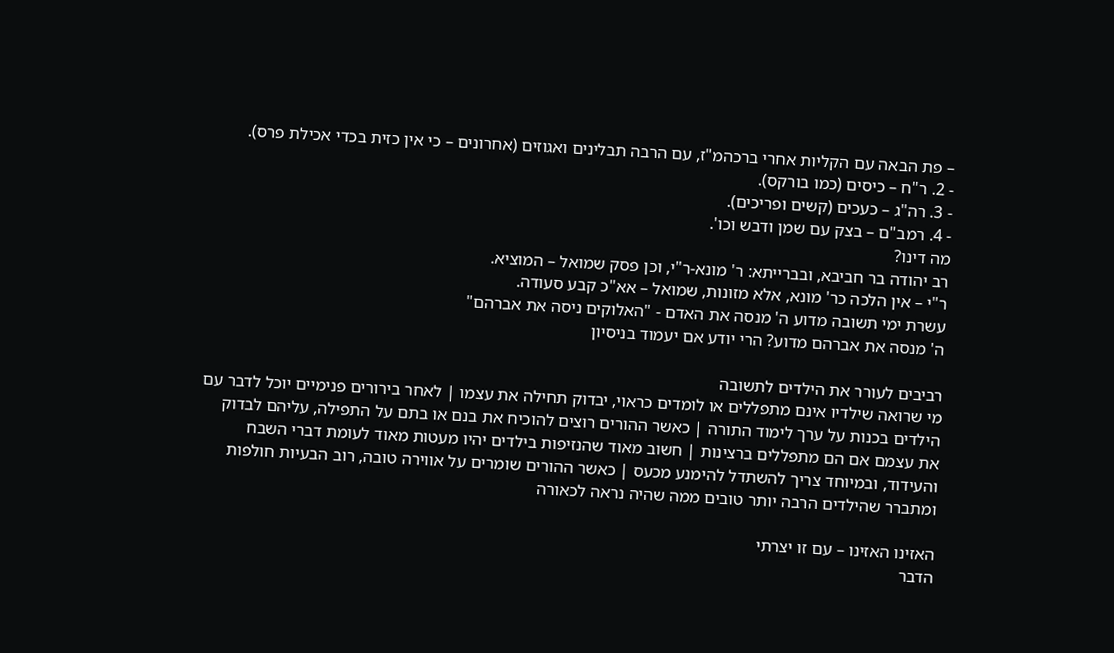– פת הבאה עם הקליות אחרי ברכהמ"ז, עם הרבה תבלינים ואגוזים (אחרונים – כי אין כזית בכדי אכילת פרס).
- 2. ר"ח – כיסים (כמו בורקס).
- 3. רה"ג – כעכים (קשים ופריכים).
- 4. רמב"ם – בצק עם שמן ודבש וכו'.
מה דינו?
רב יהודה בר חביבא, ובברייתא: ר' מונא-ר"י, וכן פסק שמואל – המוציא.
ר"י – אין הלכה כר' מונא, אלא מזונות, שמואל – אא"כ קבע סעודה.
עשרת ימי תשובה מדוע ה' מנסה את האדם - "האלוקים ניסה את אברהם"
ה' מנסה את אברהם מדוע? הרי יודע אם יעמוד בניסיון

רביבים לעורר את הילדים לתשובה
מי שרואה שילדיו אינם מתפללים או לומדים כראוי, יבדוק תחילה את עצמו | לאחר בירורים פנימיים יוכל לדבר עם הילדים בכנות על ערך לימוד התורה | כאשר ההורים רוצים להוכיח את בנם או בתם על התפילה, עליהם לבדוק את עצמם אם הם מתפללים ברצינות | חשוב מאוד שהנזיפות בילדים יהיו מעטות מאוד לעומת דברי השבח והעידוד, ובמיוחד צריך להשתדל להימנע מכעס | כאשר ההורים שומרים על אווירה טובה, רוב הבעיות חולפות ומתברר שהילדים הרבה יותר טובים ממה שהיה נראה לכאורה

האזינו האזינו – עם זו יצרתי
הדבר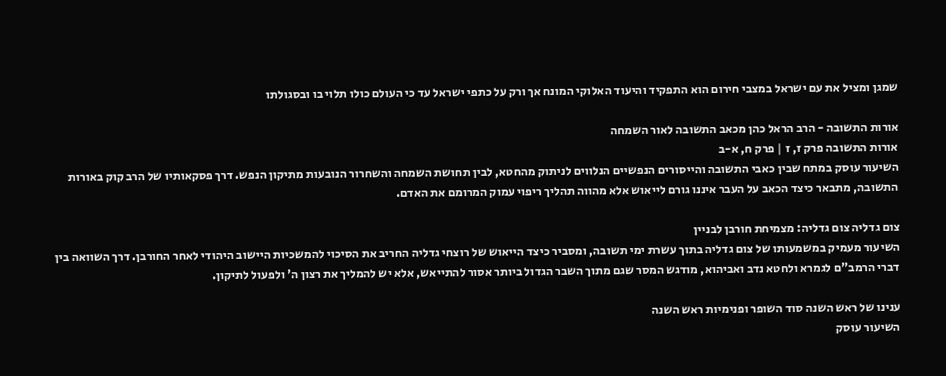שמגן ומציל את עם ישראל במצבי חירום הוא התפקיד והיעוד האלוקי המונח אך ורק על כתפי ישראל עד כי העולם כולו תלוי בו ובסגולתו

אורות התשובה - הרב הראל כהן מכאב התשובה לאור השמחה
אורות התשובה פרק ז, ז | פרק ח, א-ב
השיעור עוסק במתח שבין כאבי התשובה והייסורים הנפשיים הנלווים לניתוק מהחטא, לבין תחושת השמחה והשחרור הנובעות מתיקון הנפש. דרך פסקאותיו של הרב קוק באורות התשובה, מתבאר כיצד הכאב על העבר איננו גורם לייאוש אלא מהווה תהליך ריפוי עמוק המרומם את האדם.

צום גדליה צום גדליה: מצמיחת חורבן לבניין
השיעור מעמיק במשמעותו של צום גדליה בתוך עשרת ימי תשובה, ומסביר כיצד הייאוש של רוצחי גדליה החריב את הסיכוי להמשכיות היישוב היהודי לאחר החורבן. דרך השוואה בין דברי הרמב"ם לגמרא ולחטא נדב ואביהוא, מודגש המסר שגם מתוך השבר הגדול ביותר אסור להתייאש, אלא יש להמליך את רצון ה' ולפעול לתיקון.

ענינו של ראש השנה סוד השופר ופנימיות ראש השנה
השיעור עוסק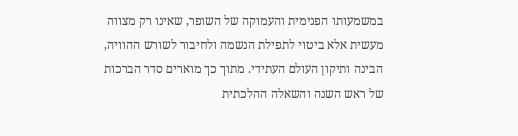במשמעותו הפנימית והעמוקה של השופר, שאינו רק מצווה מעשית אלא ביטוי לתפילת הנשמה ולחיבור לשורש ההוויה, הבינה ותיקון העולם העתידי. מתוך כך מוארים סדר הברכות של ראש השנה והשאלה ההלכתית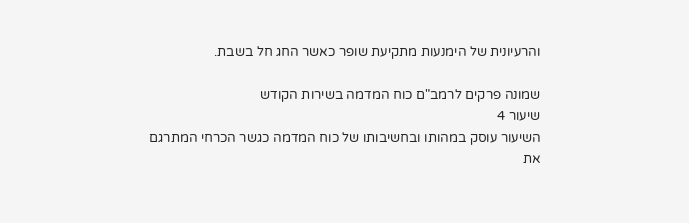והרעיונית של הימנעות מתקיעת שופר כאשר החג חל בשבת.

שמונה פרקים לרמב"ם כוח המדמה בשירות הקודש
שיעור 4
השיעור עוסק במהותו ובחשיבותו של כוח המדמה כגשר הכרחי המתרגם את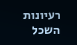רעיונות השכל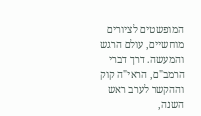המופשטים לציורים מוחשיים, עולם הרגש והמעשה. דרך דברי הרמב"ם, הראי"ה קוק וההקשר לערב ראש השנה,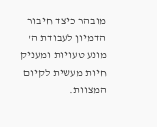מובהר כיצד חיבור הדמיון לעבודת ה' מונע טעויות ומעניק חיות מעשית לקיום המצוות.